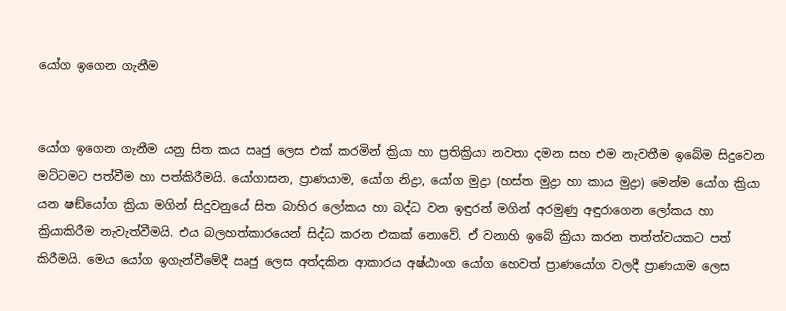යෝග ඉගෙන ගැනීම


යෝග ඉගෙන ගැනීම යනු සිත කය ඍජු ලෙස එක් කරමින් ක්‍රියා හා ප්‍රතික්‍රියා නවතා දමන සහ එම නැවතීම ඉබේම සිදුවෙන මට්ටමට පත්වීම හා පත්කිරීමයි. යෝගාසන, ප්‍රාණයාම, යෝග නිද්‍රා, යෝග මුද්‍රා (හස්ත මුද්‍රා හා කාය මුද්‍රා) මෙන්ම යෝග ක්‍රියා යන ෂඞ්යෝග ක්‍රියා මගින් සිදුවනුයේ සිත බාහිර ලෝකය හා බද්ධ වන ඉඳුරන් මගින් අරමුණු අඳුරාගෙන ලෝකය හා ක්‍රියාකිරීම නැවැත්වීමයි. එය බලහත්කාරයෙන් සිද්ධ කරන එකක් නොවේ. ඒ වනාහි ඉබේ ක්‍රියා කරන තත්ත්වයකට පත් කිරීමයි. මෙය යෝග ඉගැන්වීමේදී ඍජු ලෙස අත්දකින ආකාරය අෂ්ඨාංග යෝග හෙවත් ප්‍රාණයෝග වලදී ප්‍රාණයාම ලෙස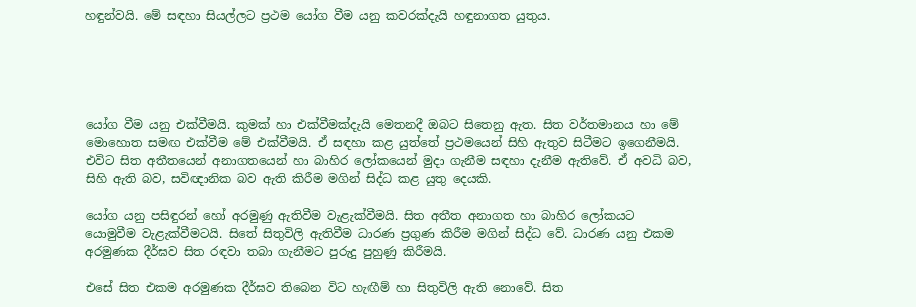හඳුන්වයි. මේ සඳහා සියල්ලට ප්‍රථම යෝග වීම යනු කවරක්දැයි හඳුනාගත යුතුය.





යෝග වීම යනු එක්වීමයි. කුමක් හා එක්වීමක්දැයි මෙතනදී ඔබට සිතෙනු ඇත. සිත වර්තමානය හා මේ මොහොත සමඟ එක්වීම මේ එක්වීමයි. ඒ සඳහා කළ යුත්තේ ප්‍රථමයෙන් සිහි ඇතුව සිටීමට ඉගෙනීමයි. එවිට සිත අතීතයෙන් අනාගතයෙන් හා බාහිර ලෝකයෙන් මුදා ගැනීම සඳහා දැනීම ඇතිවේ. ඒ අවධි බව, සිහි ඇති බව, සවිඥානික බව ඇති කිරීම මගින් සිද්ධ කළ යුතු දෙයකි.

යෝග යනු පසිඳුරන් හෝ අරමුණු ඇතිවීම වැළැක්වීමයි. සිත අතීත අනාගත හා බාහිර ලෝකයට යොමුවීම වැළැක්වීමටයි. සිතේ සිතුවිලි ඇතිවීම ධාරණ ප්‍රගුණ කිරීම මගින් සිද්ධ වේ. ධාරණ යනු එකම අරමුණක දීර්ඝව සිත රඳවා තබා ගැනීමට පුරුදු පුහුණු කිරීමයි.

එසේ සිත එකම අරමුණක දීර්ඝව තිබෙන විට හැඟීම් හා සිතුවිලි ඇති නොවේ. සිත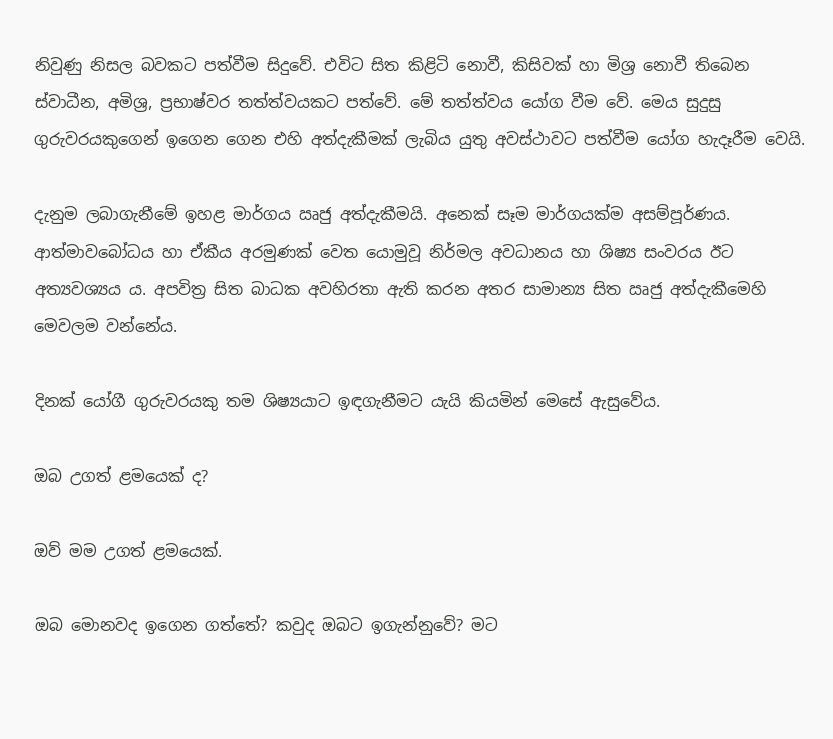නිවුණු නිසල බවකට පත්වීම සිදුවේ. එවිට සිත කිළිටි නොවී, කිසිවක් හා මිශ්‍ර නොවී තිබෙන ස්වාධීන, අමිශ්‍ර, ප්‍රභාෂ්වර තත්ත්වයකට පත්වේ. මේ තත්ත්වය යෝග වීම වේ. මෙය සුදුසු ගුරුවරයකුගෙන් ඉගෙන ගෙන එහි අත්දැකීමක් ලැබිය යුතු අවස්ථාවට පත්වීම යෝග හැදෑරීම වෙයි.

දැනුම ලබාගැනීමේ ඉහළ මාර්ගය ඍජු අත්දැකීමයි. අනෙක් සෑම මාර්ගයක්ම අසම්පූර්ණය. ආත්මාවබෝධය හා ඒකීය අරමුණක් වෙත යොමුවූ නිර්මල අවධානය හා ශිෂ්‍ය සංවරය ඊට අත්‍යවශ්‍යය ය. අපවිත්‍ර සිත බාධක අවහිරතා ඇති කරන අතර සාමාන්‍ය සිත ඍජු අත්දැකීමෙහි මෙවලම වන්නේය.

දිනක් යෝගී ගුරුවරයකු තම ශිෂ්‍යයාට ඉඳගැනීමට යැයි කියමින් මෙසේ ඇසුවේය.

ඔබ උගත් ළමයෙක් ද?

ඔව් මම උගත් ළමයෙක්.

ඔබ මොනවද ඉගෙන ගත්තේ? කවුද ඔබට ඉගැන්නුවේ? මට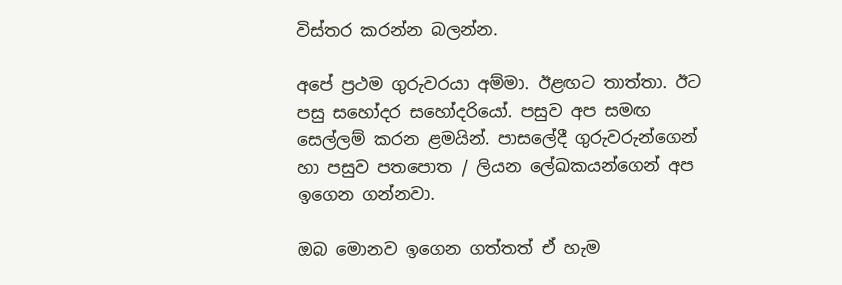විස්තර කරන්න බලන්න.

අපේ ප්‍රථම ගුරුවරයා අම්මා. ඊළඟට තාත්තා. ඊට පසු සහෝදර සහෝදරියෝ. පසුව අප සමඟ සෙල්ලම් කරන ළමයින්. පාසලේදී ගුරුවරුන්ගෙන් හා පසුව පතපොත / ලියන ලේඛකයන්ගෙන් අප ඉගෙන ගන්නවා.

ඔබ මොනව ඉගෙන ගත්තත් ඒ හැම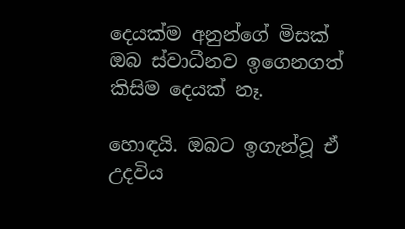දෙයක්ම අනුන්ගේ මිසක් ඔබ ස්වාධීනව ඉගෙනගත් කිසිම දෙයක් නෑ.

හොඳයි. ඔබට ඉගැන්වූ ඒ උදවිය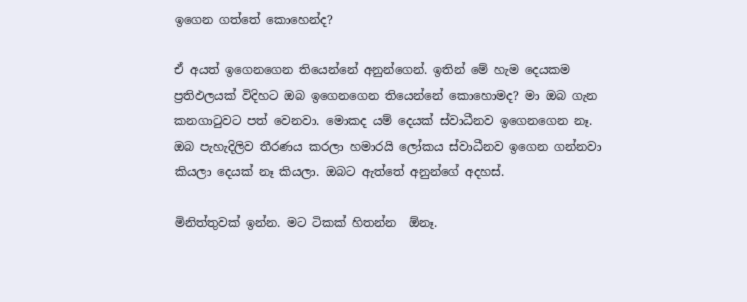ඉගෙන ගත්තේ කොහෙන්ද?

ඒ අයත් ඉගෙනගෙන තියෙන්නේ අනුන්ගෙන්. ඉතින් මේ හැම දෙයකම ප්‍රතිඵලයක් විදිහට ඔබ ඉගෙනගෙන තියෙන්නේ කොහොමද? මා ඔබ ගැන කනගාටුවට පත් වෙනවා. මොකද යම් දෙයක් ස්වාධීනව ඉගෙනගෙන නෑ. ඔබ පැහැදිලිව තීරණය කරලා හමාරයි ලෝකය ස්වාධීනව ඉගෙන ගන්නවා කියලා දෙයක් නෑ කියලා. ඔබට ඇත්තේ අනුන්ගේ අදහස්.

මිනිත්තුවක් ඉන්න. මට ටිකක් හිතන්න  ඕනෑ.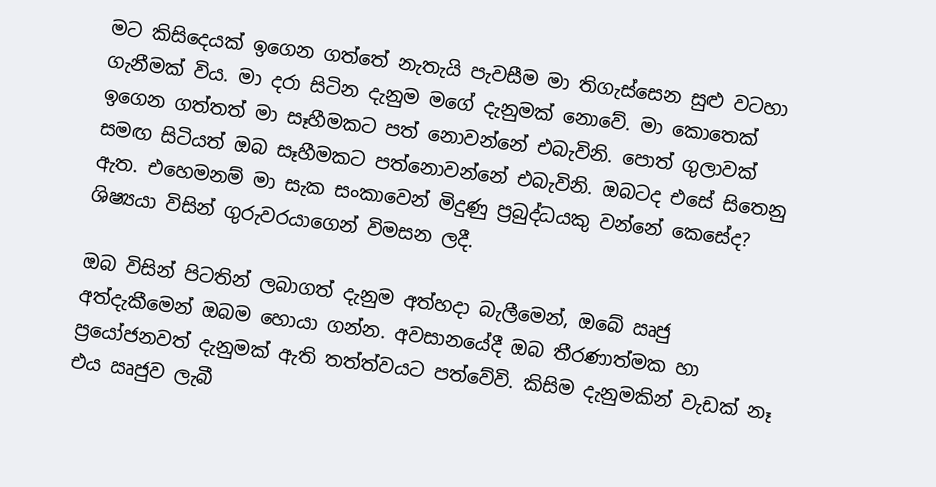මට කිසිදෙයක් ඉගෙන ගත්තේ නැතැයි පැවසීම මා තිගැස්සෙන සුළු වටහා ගැනීමක් විය. මා දරා සිටින දැනුම මගේ දැනුමක් නොවේ. මා කොතෙක් ඉගෙන ගත්තත් මා සෑහීමකට පත් නොවන්නේ එබැවිනි. පොත් ගුලාවක් සමඟ සිටියත් ඔබ සෑහීමකට පත්නොවන්නේ එබැවිනි. ඔබටද එසේ සිතෙනු ඇත. එහෙමනම් මා සැක සංකාවෙන් මිදුණු ප්‍රබුද්ධයකු වන්නේ කෙසේද? ශිෂ්‍යයා විසින් ගුරුවරයාගෙන් විමසන ලදී.

ඔබ විසින් පිටතින් ලබාගත් දැනුම අත්හදා බැලීමෙන්, ඔබේ ඍජු අත්දැකීමෙන් ඔබම හොයා ගන්න. අවසානයේදී ඔබ තීරණාත්මක හා ප්‍රයෝජනවත් දැනුමක් ඇති තත්ත්වයට පත්වේවි. කිසිම දැනුමකින් වැඩක් නෑ එය ඍජුව ලැබී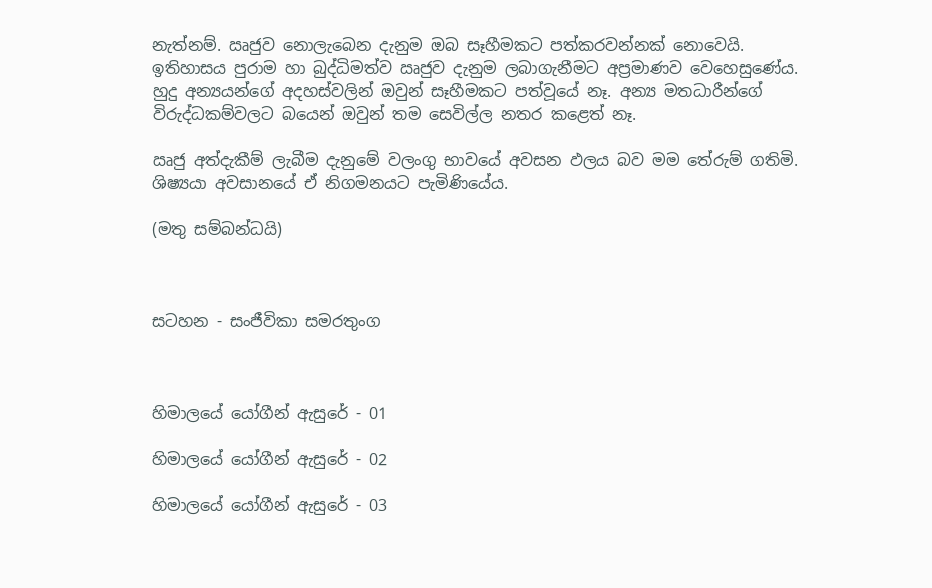නැත්නම්. ඍජුව නොලැබෙන දැනුම ඔබ සෑහීමකට පත්කරවන්නක් නොවෙයි. ඉතිහාසය පුරාම හා බුද්ධිමත්ව ඍජුව දැනුම ලබාගැනීමට අප්‍රමාණව වෙහෙසුණේය. හුදු අන්‍යයන්ගේ අදහස්වලින් ඔවුන් සෑහීමකට පත්වූයේ නෑ. අන්‍ය මතධාරීන්ගේ විරුද්ධකම්වලට බයෙන් ඔවුන් තම සෙවිල්ල නතර කළෙත් නෑ.

ඍජු අත්දැකීම් ලැබීම දැනුමේ වලංගු භාවයේ අවසන ඵලය බව මම තේරුම් ගතිමි. ශිෂ්‍යයා අවසානයේ ඒ නිගමනයට පැමිණියේය.

(මතු සම්බන්ධයි)



සටහන - සංජීවිකා සමරතුංග



හිමාලයේ යෝගීන් ඇසුරේ - 01

හිමාලයේ යෝගීන් ඇසුරේ - 02

හිමාලයේ යෝගීන් ඇසුරේ - 03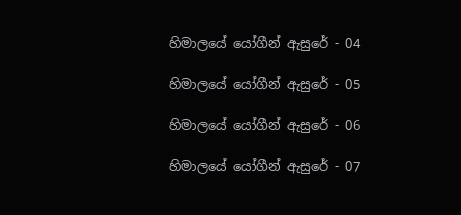හිමාලයේ යෝගීන් ඇසුරේ - 04

හිමාලයේ යෝගීන් ඇසුරේ - 05

හිමාලයේ යෝගීන් ඇසුරේ - 06

හිමාලයේ යෝගීන් ඇසුරේ - 07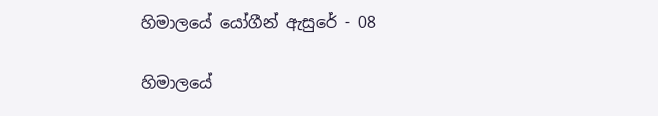හිමාලයේ යෝගීන් ඇසුරේ - 08

හිමාලයේ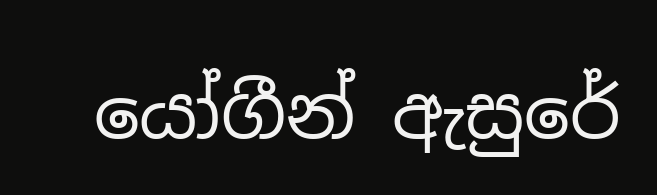යෝගීන් ඇසුරේ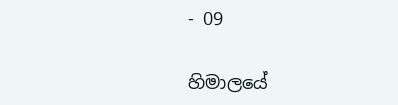- 09

හිමාලයේ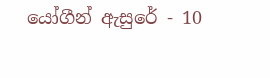යෝගීන් ඇසුරේ - 10